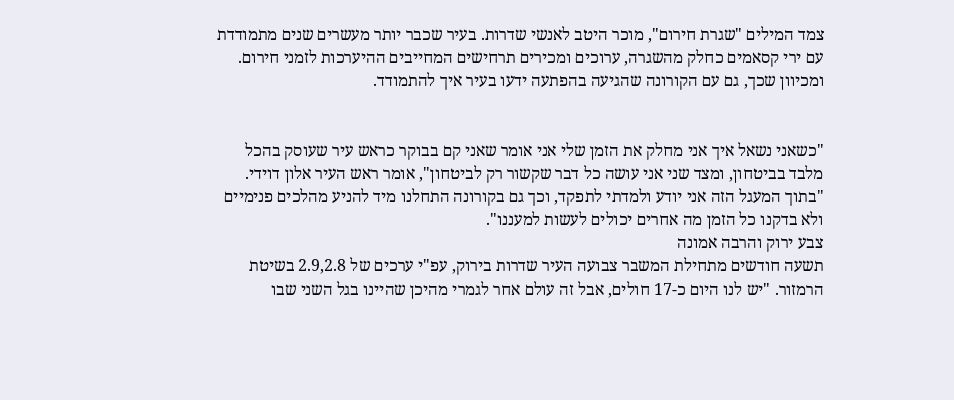צמד המילים "שגרת חירום", מוכר היטב לאנשי שדרות. בעיר שכבר יותר מעשרים שנים מתמודדת עם ירי קסאמים כחלק מהשגרה, ערוכים ומכירים תרחישים המחייבים ההיערכות לזמני חירום. ומכיוון שכך, גם עם הקורונה שהגיעה בהפתעה ידעו בעיר איך להתמודד.


"כשאני נשאל איך אני מחלק את הזמן שלי אני אומר שאני קם בבוקר כראש עיר שעוסק בהכל מלבד בביטחון, ומצד שני אני עושה כל דבר שקשור רק לביטחון", אומר ראש העיר אלון דוידי. "בתוך המעגל הזה אני יודע ולמדתי לתפקד, וכך גם בקורונה התחלנו מיד להניע מהלכים פנימיים ולא בדקנו כל הזמן מה אחרים יכולים לעשות למעננו".
צבע ירוק והרבה אמונה
תשעה חודשים מתחילת המשבר צבועה העיר שדרות בירוק, עפ"י ערכים של 2.9,2.8 בשיטת הרמזור. "יש לנו היום כ-17 חולים, אבל זה עולם אחר לגמרי מהיכן שהיינו בגל השני שבו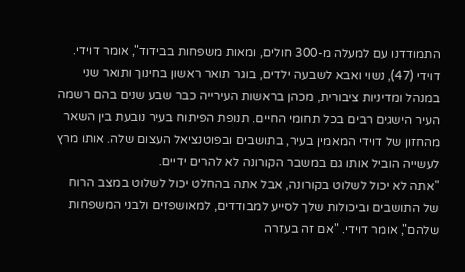התמודדנו עם למעלה מ-300 חולים, ומאות משפחות בבידוד", אומר דוידי.
דוידי (47), נשוי ואבא לשבעה ילדים, בוגר תואר ראשון בחינוך ותואר שני במנהל ומדיניות ציבורית, מכהן בראשות העירייה כבר שבע שנים בהם רשמה העיר הישגים רבים בכל תחומי החיים. תנופת הפיתוח בעיר נובעת בין השאר מהחזון של דוידי המאמין בעיר, בתושבים ובפוטנציאל העצום שלה. אותו מרץ לעשייה הוביל אותו גם במשבר הקורונה לא להרים ידיים.
"אתה לא יכול לשלוט בקורונה, אבל אתה בהחלט יכול לשלוט במצב הרוח של התושבים וביכולות שלך לסייע למבודדים, למאושפזים ולבני המשפחות שלהם", אומר דוידי. "אם זה בעזרה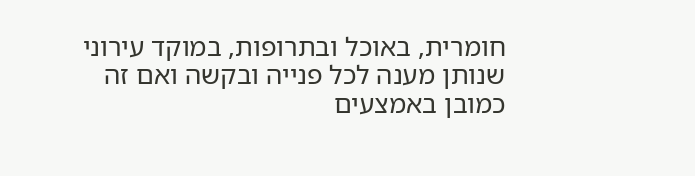חומרית, באוכל ובתרופות, במוקד עירוני שנותן מענה לכל פנייה ובקשה ואם זה כמובן באמצעים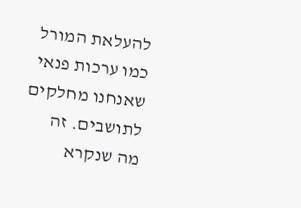להעלאת המורל כמו ערכות פנאי שאנחנו מחלקים לתושבים. זה מה שנקרא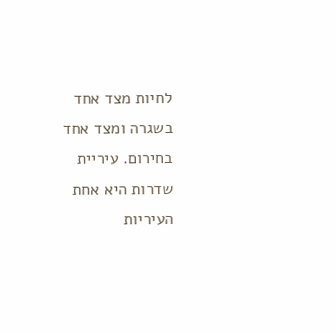לחיות מצד אחד בשגרה ומצד אחד בחירום. עיריית שדרות היא אחת העיריות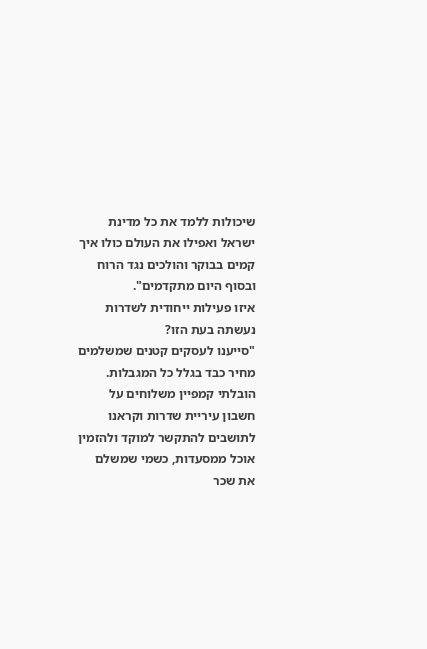שיכולות ללמד את כל מדינת ישראל ואפילו את העולם כולו איך קמים בבוקר והולכים נגד הרוח ובסוף היום מתקדמים".
איזו פעילות ייחודית לשדרות נעשתה בעת הזו?
"סייענו לעסקים קטנים שמשלמים מחיר כבד בגלל כל המגבלות. הובלתי קמפיין משלוחים על חשבון עיריית שדרות וקראנו לתושבים להתקשר למוקד ולהזמין אוכל ממסעדות, כשמי שמשלם את שכר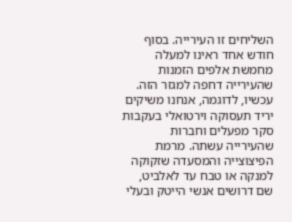השליחים זו העירייה. בסוף חודש אחד ראינו למעלה מחמשת אלפים הזמנות שהעירייה דחפה למגזר הזה. עכשיו, לדוגמה, אנחנו משיקים יריד תעסוקה וירטואלי בעקבות סקר מפעלים וחברות שהעירייה עשתה. מרמת הפיצוצייה והמסעדה שזקוקה למנקה או טבח עד לאלביט, שם דרושים אנשי הייטק ובעלי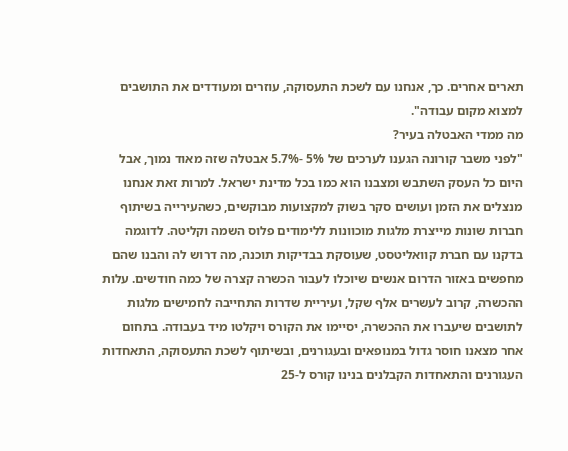תארים אחרים. כך, אנחנו עם לשכת התעסוקה, עוזרים ומעודדים את התושבים למצוא מקום עבודה".
מה ממדי האבטלה בעיר?
"לפני משבר קורונה הגענו לערכים של 5% -5.7% אבטלה שזה מאוד נמוך, אבל היום כל העסק השתבש ומצבנו הוא כמו בכל מדינת ישראל. למרות זאת אנחנו מנצלים את הזמן ועושים סקר בשוק למקצועות מבוקשים, כשהעירייה בשיתוף חברות שונות מייצרת מלגות מוכוונות ללימודים פלוס השמה וקליטה. לדוגמה בדקנו עם חברת קוואליטסט, שעוסקת בבדיקות תוכנה, מה דרוש לה והבנו שהם מחפשים באזור הדרום אנשים שיוכלו לעבור הכשרה קצרה של כמה חודשים. עלות ההכשרה, קרוב לעשרים אלף שקל, ועיריית שדרות התחייבה לחמישים מלגות לתושבים שיעברו את ההכשרה, יסיימו את הקורס ויקלטו מיד בעבודה. בתחום אחר מצאנו חוסר גדול במנופאים ובעגורנים, ובשיתוף לשכת התעסוקה, התאחדות העגורנים והתאחדות הקבלנים בנינו קורס ל-25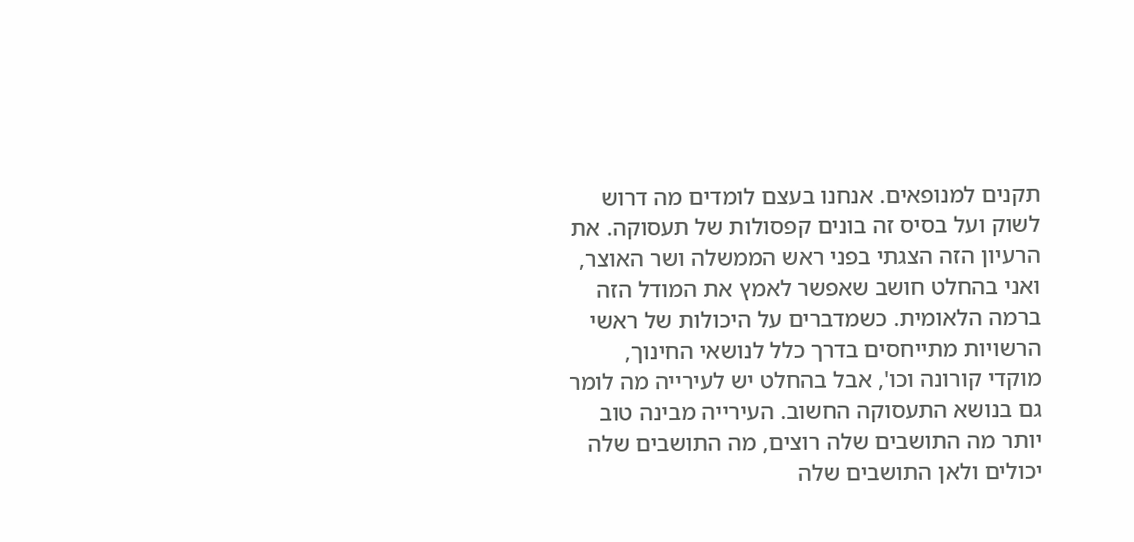תקנים למנופאים. אנחנו בעצם לומדים מה דרוש לשוק ועל בסיס זה בונים קפסולות של תעסוקה. את הרעיון הזה הצגתי בפני ראש הממשלה ושר האוצר, ואני בהחלט חושב שאפשר לאמץ את המודל הזה ברמה הלאומית. כשמדברים על היכולות של ראשי הרשויות מתייחסים בדרך כלל לנושאי החינוך, מוקדי קורונה וכו', אבל בהחלט יש לעירייה מה לומר גם בנושא התעסוקה החשוב. העירייה מבינה טוב יותר מה התושבים שלה רוצים, מה התושבים שלה יכולים ולאן התושבים שלה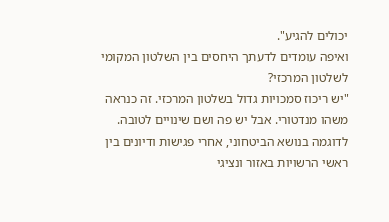יכולים להגיע".
ואיפה עומדים לדעתך היחסים בין השלטון המקומי לשלטון המרכזי?
"יש ריכוז סמכויות גדול בשלטון המרכזי. זה כנראה משהו מנדטורי. אבל יש פה ושם שינויים לטובה. לדוגמה בנושא הביטחוני, אחרי פגישות ודיונים בין ראשי הרשויות באזור ונציגי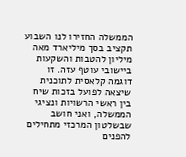הממשלה החזירו לנו השבוע תקציב בסך מיליארד מאה מיליון להטבות והשקעות ביישובי עוטף עזה. זו דוגמה קלאסית לתוכנית שיצאה לפועל בזכות שיח בין ראשי הרשויות ונציגי הממשלה, ואני חושב שבשלטון המרכזי מתחילים להפנים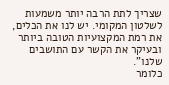שצריך לתת הרבה יותר משמעות לשלטון המקומי. יש לנו את הכלים, את רמת המקצועיות הטובה ביותר ובעיקר את הקשר עם התושבים שלנו".
כלומר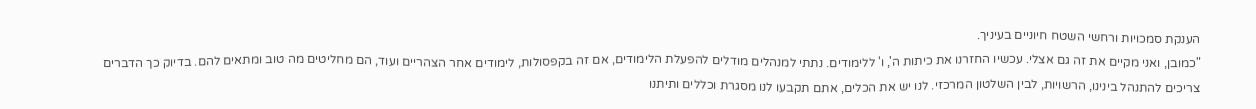הענקת סמכויות ורחשי השטח חיוניים בעיניך.
"כמובן, ואני מקיים את זה גם אצלי. עכשיו החזרנו את כיתות ה', ו' ללימודים. נתתי למנהלים מודלים להפעלת הלימודים, אם זה בקפסולות, לימודים אחר הצהריים ועוד, הם מחליטים מה טוב ומתאים להם. בדיוק כך הדברים צריכים להתנהל בינינו, הרשויות, לבין השלטון המרכזי. לנו יש את הכלים, אתם תקבעו לנו מסגרת וכללים ותיתנו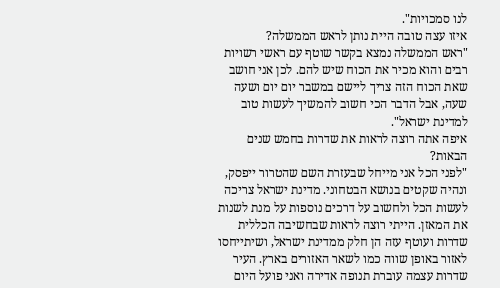לנו סמכויות".
איזו עצה טובה היית נותן לראש הממשלה?
"ראש הממשלה נמצא בקשר שוטף עם ראשי רשויות רבים והוא מכיר את הכוח שיש להם. לכן אני חושב שאת הכוח הזה צריך ליישם במשבר יום יום ושעה שעה, אבל הדבר הכי חשוב להמשיך לעשות טוב למדינת ישראל".
איפה אתה רוצה לראות את שדרות בחמש שנים הבאות?
"לפני הכל אני מייחל שבעזרת השם שהטרור ייפסק, ונהיה שקטים בנושא הבטחוני. מדינת ישראל צריכה לעשות הכל ולחשוב על דרכים נוספות על מנת לשנות את המאזן. הייתי רוצה לראות שבחשיבה הכללית שדרות ועוטף עזה הן חלק ממדינת ישראל, ושיתייחסו לאזור באופן שווה כמו לשאר האזורים בארץ. העיר שדרות עצמה עוברת תנופה אדירה ואני פועל היום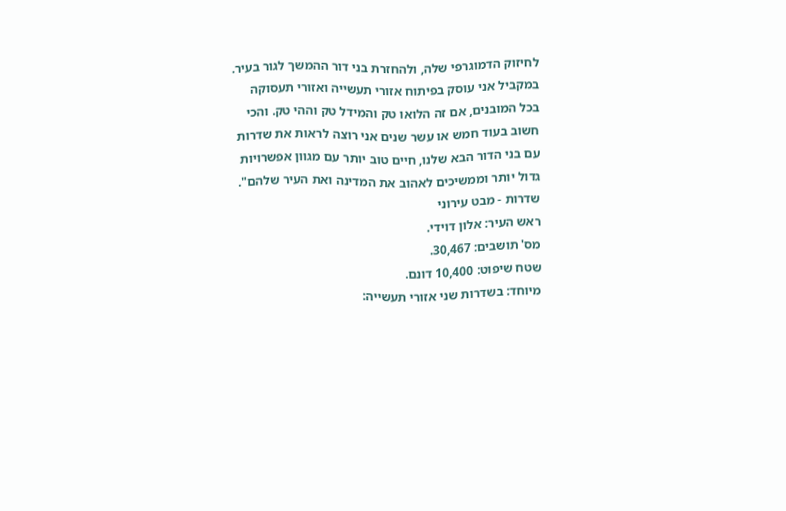לחיזוק הדמוגרפי שלה, ולהחזרת בני דור ההמשך לגור בעיר. במקביל אני עוסק בפיתוח אזורי תעשייה ואזורי תעסוקה בכל המובנים, אם זה הלואו טק והמידל טק וההי טק. והכי חשוב בעוד חמש או עשר שנים אני רוצה לראות את שדרות עם בני הדור הבא שלנו, חיים טוב יותר עם מגוון אפשרויות גדול יותר וממשיכים לאהוב את המדינה ואת העיר שלהם".
שדרות - מבט עירוני
ראש העיר: אלון דוידי.
מס' תושבים: 30,467.
שטח שיפוט: 10,400 דונם.
מיוחד: בשדרות שני אזורי תעשייה: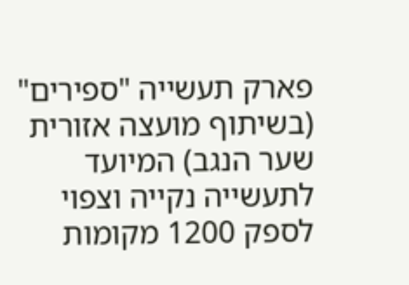פארק תעשייה "ספירים" (בשיתוף מועצה אזורית שער הנגב) המיועד לתעשייה נקייה וצפוי לספק 1200 מקומות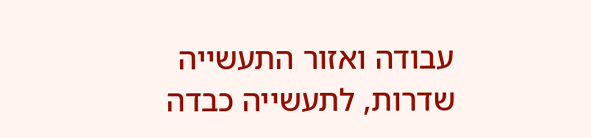עבודה ואזור התעשייה שדרות, לתעשייה כבדה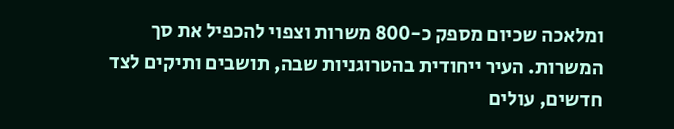ומלאכה שכיום מספק כ-800 משרות וצפוי להכפיל את סך המשרות. העיר ייחודית בהטרוגניות שבה, תושבים ותיקים לצד חדשים, עולים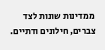ממדינות שונות לצד צברים, חילונים ודתיים.